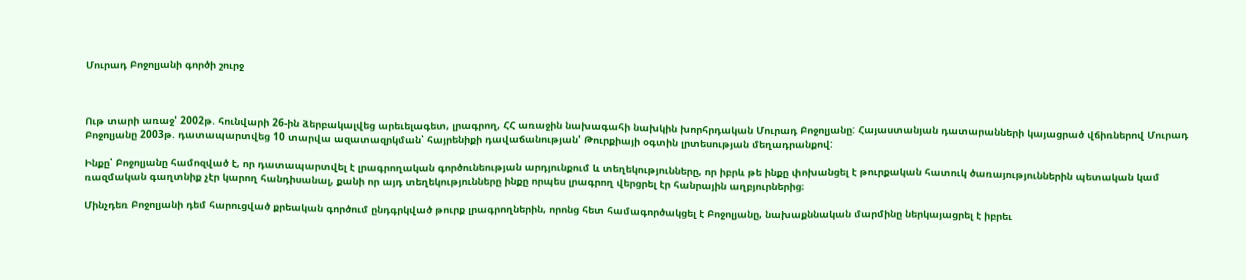Մուրադ Բոջոլյանի գործի շուրջ



Ութ տարի առաջ' 2002թ. հունվարի 26-ին ձերբակալվեց արեւելագետ, լրագրող, ՀՀ առաջին նախագահի նախկին խորհրդական Մուրադ Բոջոլյանը: Հայաստանյան դատարանների կայացրած վճիռներով Մուրադ Բոջոլյանը 2003թ. դատապարտվեց 10 տարվա ազատազրկման՝ հայրենիքի դավաճանության' Թուրքիայի օգտին լրտեսության մեղադրանքով:

Ինքը՝ Բոջոլյանը համոզված է, որ դատապարտվել է լրագրողական գործունեության արդյունքում և տեղեկությունները, որ իբրև թե ինքը փոխանցել է թուրքական հատուկ ծառայություններին պետական կամ ռազմական գաղտնիք չէր կարող հանդիսանալ, քանի որ այդ տեղեկությունները ինքը որպես լրագրող վերցրել էր հանրային աղբյուրներից։

Մինչդեռ Բոջոլյանի դեմ հարուցված քրեական գործում ընդգրկված թուրք լրագրողներին, որոնց հետ համագործակցել է Բոջոլյանը, նախաքննական մարմինը ներկայացրել է իբրեւ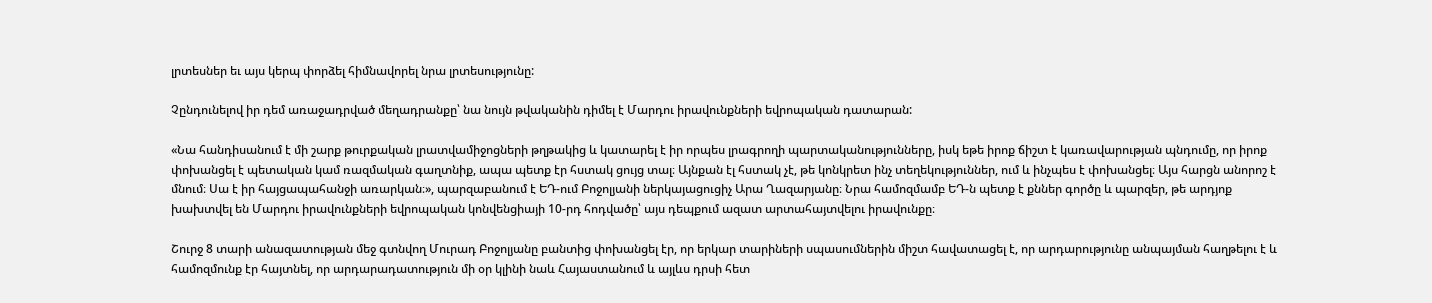լրտեսներ եւ այս կերպ փորձել հիմնավորել նրա լրտեսությունը:

Չընդունելով իր դեմ առաջադրված մեղադրանքը՝ նա նույն թվականին դիմել է Մարդու իրավունքների եվրոպական դատարան:

«Նա հանդիսանում է մի շարք թուրքական լրատվամիջոցների թղթակից և կատարել է իր որպես լրագրողի պարտականությունները, իսկ եթե իրոք ճիշտ է կառավարության պնդումը, որ իրոք փոխանցել է պետական կամ ռազմական գաղտնիք, ապա պետք էր հստակ ցույց տալ։ Այնքան էլ հստակ չէ, թե կոնկրետ ինչ տեղեկություններ, ում և ինչպես է փոխանցել։ Այս հարցն անորոշ է մնում։ Սա է իր հայցապահանջի առարկան։», պարզաբանում է ԵԴ-ում Բոջոլյանի ներկայացուցիչ Արա Ղազարյանը։ Նրա համոզմամբ ԵԴ-ն պետք է քններ գործը և պարզեր, թե արդյոք խախտվել են Մարդու իրավունքների եվրոպական կոնվենցիայի 10-րդ հոդվածը՝ այս դեպքում ազատ արտահայտվելու իրավունքը։

Շուրջ 8 տարի անազատության մեջ գտնվող Մուրադ Բոջոլյանը բանտից փոխանցել էր, որ երկար տարիների սպասումներին միշտ հավատացել է, որ արդարությունը անպայման հաղթելու է և համոզմունք էր հայտնել, որ արդարադատություն մի օր կլինի նաև Հայաստանում և այլևս դրսի հետ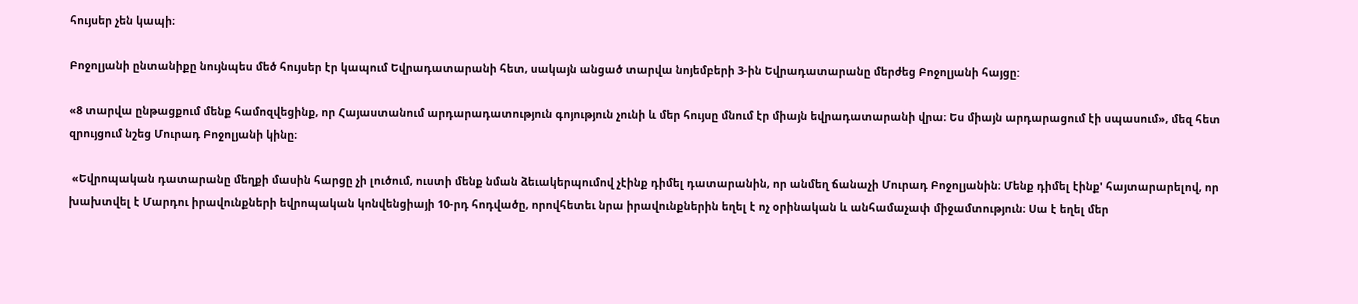հույսեր չեն կապի։

Բոջոլյանի ընտանիքը նույնպես մեծ հույսեր էր կապում Եվրադատարանի հետ, սակայն անցած տարվա նոյեմբերի 3-ին Եվրադատարանը մերժեց Բոջոլյանի հայցը:

«8 տարվա ընթացքում մենք համոզվեցինք, որ Հայաստանում արդարադատություն գոյություն չունի և մեր հույսը մնում էր միայն եվրադատարանի վրա։ Ես միայն արդարացում էի սպասում», մեզ հետ զրույցում նշեց Մուրադ Բոջոլյանի կինը։

 «Եվրոպական դատարանը մեղքի մասին հարցը չի լուծում, ուստի մենք նման ձեւակերպումով չէինք դիմել դատարանին, որ անմեղ ճանաչի Մուրադ Բոջոլյանին։ Մենք դիմել էինք' հայտարարելով, որ խախտվել է Մարդու իրավունքների եվրոպական կոնվենցիայի 10-րդ հոդվածը, որովհետեւ նրա իրավունքներին եղել է ոչ օրինական և անհամաչափ միջամտություն։ Սա է եղել մեր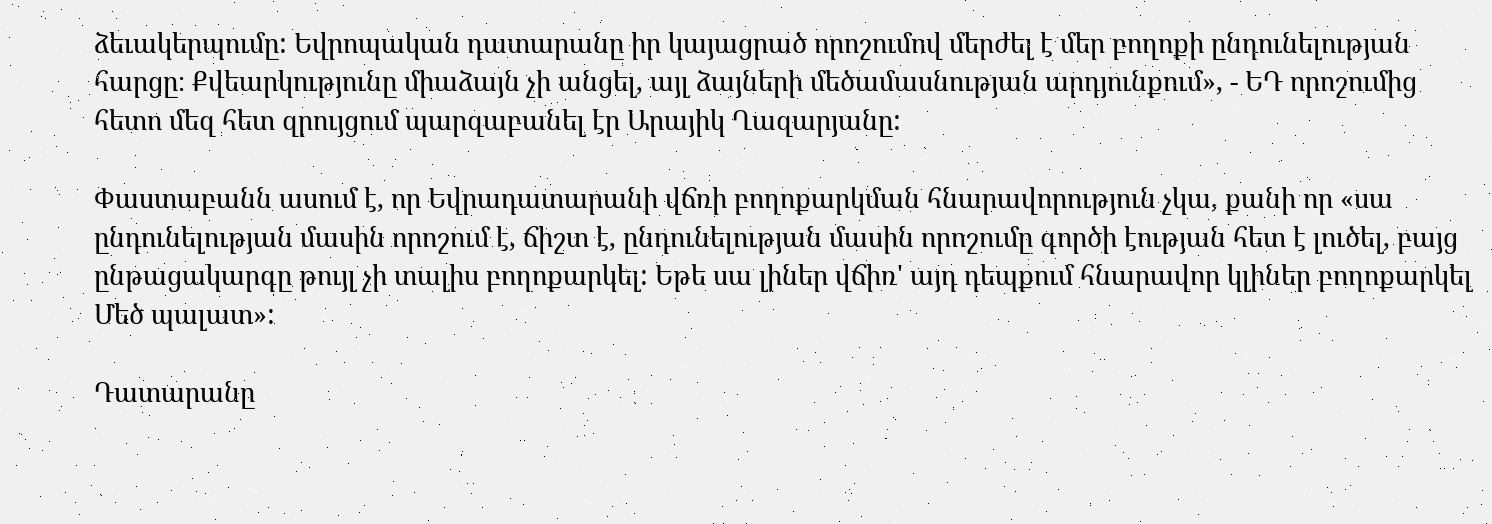ձեւակերպումը: Եվրոպական դատարանը իր կայացրած որոշումով մերժել է մեր բողոքի ընդունելության հարցը։ Քվեարկությունը միաձայն չի անցել, այլ ձայների մեծամասնության արդյունքում», - ԵԴ որոշումից հետո մեզ հետ զրույցում պարզաբանել էր Արայիկ Ղազարյանը:

Փաստաբանն ասում է, որ Եվրադատարանի վճռի բողոքարկման հնարավորություն չկա, քանի որ «սա ընդունելության մասին որոշում է, ճիշտ է, ընդունելության մասին որոշումը գործի էության հետ է լուծել, բայց ընթացակարգը թույլ չի տալիս բողոքարկել: Եթե սա լիներ վճիռ' այդ դեպքում հնարավոր կլիներ բողոքարկել Մեծ պալատ»:

Դատարանը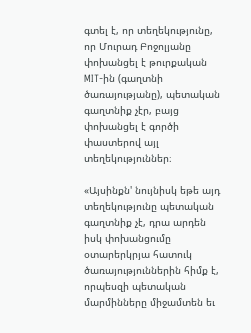գտել է, որ տեղեկությունը, որ Մուրադ Բոջոլյանը փոխանցել է թուրքական MIT-ին (գաղտնի ծառայությանը), պետական գաղտնիք չէր, բայց փոխանցել է գործի փաստերով այլ տեղեկություններ։

«Այսինքն' նույնիսկ եթե այդ տեղեկությունը պետական գաղտնիք չէ, դրա արդեն իսկ փոխանցումը օտարերկրյա հատուկ ծառայություններին հիմք է, որպեսզի պետական մարմինները միջամտեն եւ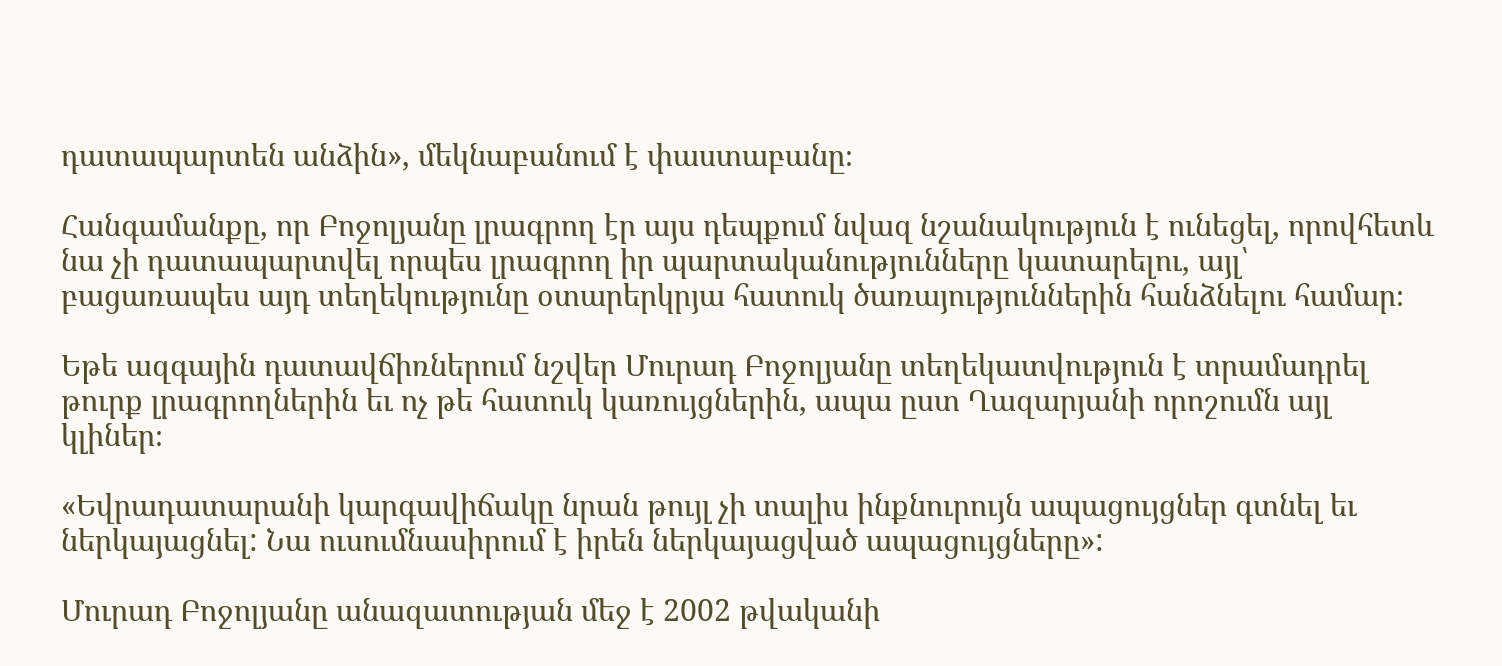դատապարտեն անձին», մեկնաբանում է փաստաբանը։

Հանգամանքը, որ Բոջոլյանը լրագրող էր այս դեպքում նվազ նշանակություն է ունեցել, որովհետև նա չի դատապարտվել որպես լրագրող իր պարտականությունները կատարելու, այլ՝ բացառապես այդ տեղեկությունը օտարերկրյա հատուկ ծառայություններին հանձնելու համար։

Եթե ազգային դատավճիռներում նշվեր Մուրադ Բոջոլյանը տեղեկատվություն է տրամադրել թուրք լրագրողներին եւ ոչ թե հատուկ կառույցներին, ապա ըստ Ղազարյանի որոշումն այլ կլիներ։

«Եվրադատարանի կարգավիճակը նրան թույլ չի տալիս ինքնուրույն ապացույցներ գտնել եւ ներկայացնել: Նա ուսումնասիրում է իրեն ներկայացված ապացույցները»:

Մուրադ Բոջոլյանը անազատության մեջ է 2002 թվականի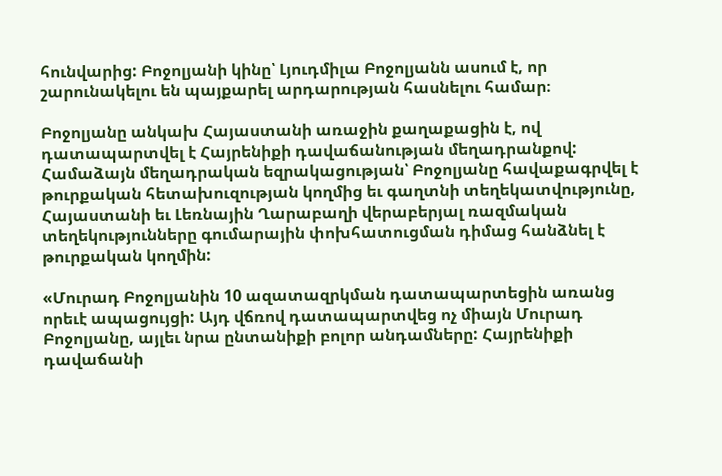հունվարից: Բոջոլյանի կինը՝ Լյուդմիլա Բոջոլյանն ասում է, որ շարունակելու են պայքարել արդարության հասնելու համար։

Բոջոլյանը անկախ Հայաստանի առաջին քաղաքացին է, ով դատապարտվել է Հայրենիքի դավաճանության մեղադրանքով: Համաձայն մեղադրական եզրակացության՝ Բոջոլյանը հավաքագրվել է թուրքական հետախուզության կողմից եւ գաղտնի տեղեկատվությունը, Հայաստանի եւ Լեռնային Ղարաբաղի վերաբերյալ ռազմական տեղեկությունները գումարային փոխհատուցման դիմաց հանձնել է թուրքական կողմին:

«Մուրադ Բոջոլյանին 10 ազատազրկման դատապարտեցին առանց որեւէ ապացույցի: Այդ վճռով դատապարտվեց ոչ միայն Մուրադ Բոջոլյանը, այլեւ նրա ընտանիքի բոլոր անդամները: Հայրենիքի դավաճանի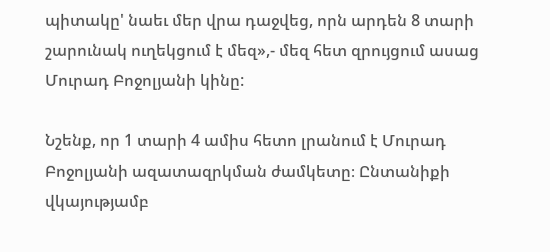պիտակը' նաեւ մեր վրա դաջվեց, որն արդեն 8 տարի շարունակ ուղեկցում է մեզ»,- մեզ հետ զրույցում ասաց Մուրադ Բոջոլյանի կինը:

Նշենք, որ 1 տարի 4 ամիս հետո լրանում է Մուրադ Բոջոլյանի ազատազրկման ժամկետը։ Ընտանիքի վկայությամբ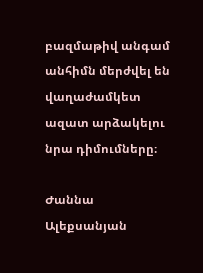բազմաթիվ անգամ անհիմն մերժվել են վաղաժամկետ ազատ արձակելու նրա դիմումները։

Ժաննա Ալեքսանյան